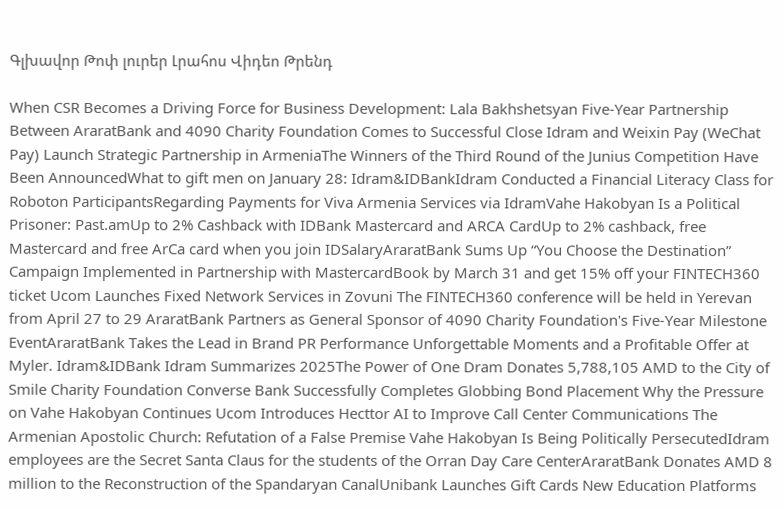Գլխավոր Թոփ լուրեր Լրահոս Վիդեո Թրենդ

When CSR Becomes a Driving Force for Business Development: Lala Bakhshetsyan Five-Year Partnership Between AraratBank and 4090 Charity Foundation Comes to Successful Close Idram and Weixin Pay (WeChat Pay) Launch Strategic Partnership in ArmeniaThe Winners of the Third Round of the Junius Competition Have Been AnnouncedWhat to gift men on January 28: Idram&IDBankIdram Conducted a Financial Literacy Class for Roboton ParticipantsRegarding Payments for Viva Armenia Services via IdramVahe Hakobyan Is a Political Prisoner: Past.amUp to 2% Cashback with IDBank Mastercard and ARCA CardUp to 2% cashback, free Mastercard and free ArCa card when you join IDSalaryAraratBank Sums Up “You Choose the Destination” Campaign Implemented in Partnership with MastercardBook by March 31 and get 15% off your FINTECH360 ticket Ucom Launches Fixed Network Services in Zovuni The FINTECH360 conference will be held in Yerevan from April 27 to 29 AraratBank Partners as General Sponsor of 4090 Charity Foundation's Five-Year Milestone EventAraratBank Takes the Lead in Brand PR Performance Unforgettable Moments and a Profitable Offer at Myler. Idram&IDBank Idram Summarizes 2025The Power of One Dram Donates 5,788,105 AMD to the City of Smile Charity Foundation Converse Bank Successfully Completes Globbing Bond Placement Why the Pressure on Vahe Hakobyan Continues Ucom Introduces Hecttor AI to Improve Call Center Communications The Armenian Apostolic Church: Refutation of a False Premise Vahe Hakobyan Is Being Politically PersecutedIdram employees are the Secret Santa Claus for the students of the Orran Day Care CenterAraratBank Donates AMD 8 million to the Reconstruction of the Spandaryan CanalUnibank Launches Gift Cards New Education Platforms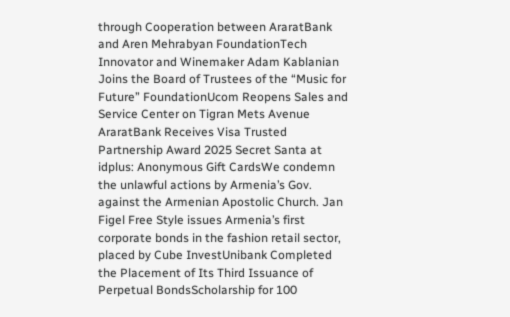through Cooperation between AraratBank and Aren Mehrabyan FoundationTech Innovator and Winemaker Adam Kablanian Joins the Board of Trustees of the “Music for Future” FoundationUcom Reopens Sales and Service Center on Tigran Mets Avenue AraratBank Receives Visa Trusted Partnership Award 2025 Secret Santa at idplus: Anonymous Gift CardsWe condemn the unlawful actions by Armenia’s Gov. against the Armenian Apostolic Church. Jan Figel Free Style issues Armenia’s first corporate bonds in the fashion retail sector, placed by Cube InvestUnibank Completed the Placement of Its Third Issuance of Perpetual BondsScholarship for 100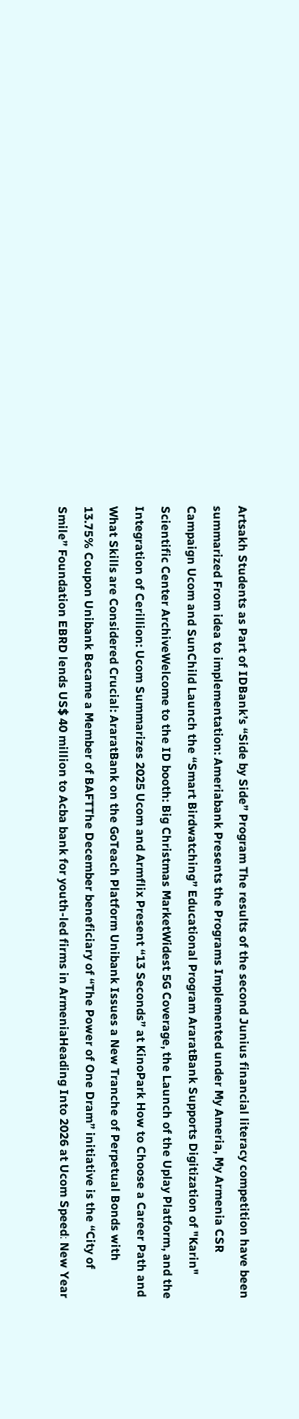Artsakh Students as Part of IDBank’s “Side by Side” Program The results of the second Junius financial literacy competition have been summarized From idea to implementation: Ameriabank Presents the Programs Implemented under My Ameria, My Armenia CSR Campaign Ucom and SunChild Launch the “Smart Birdwatching” Educational Program AraratBank Supports Digitization of "Karin" Scientific Center ArchiveWelcome to the ID booth: Big Christmas MarketWidest 5G Coverage, the Launch of the Uplay Platform, and the Integration of Cerillion: Ucom Summarizes 2025 Ucom and Armflix Present “13 Seconds” at KinoPark How to Choose a Career Path and What Skills are Considered Crucial: AraratBank on the GoTeach Platform Unibank Issues a New Tranche of Perpetual Bonds with 13.75% Coupon Unibank Became a Member of BAFTThe December beneficiary of “The Power of One Dram” initiative is the “City of Smile” Foundation EBRD lends US$ 40 million to Acba bank for youth-led firms in ArmeniaHeading Into 2026 at Ucom Speed։ New Year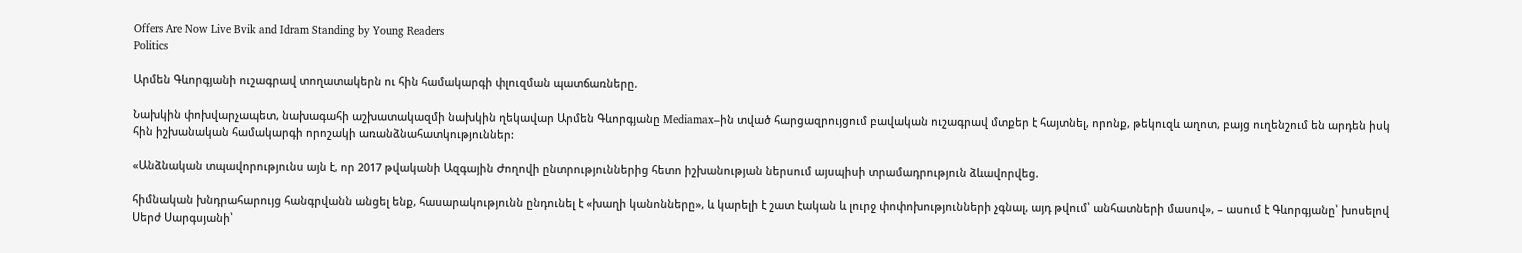Offers Are Now Live Bvik and Idram Standing by Young Readers
Politics

Արմեն Գևորգյանի ուշագրավ տողատակերն ու հին համակարգի փլուզման պատճառները.

Նախկին փոխվարչապետ, նախագահի աշխատակազմի նախկին ղեկավար Արմեն Գևորգյանը Mediamax–ին տված հարցազրույցում բավական ուշագրավ մտքեր է հայտնել, որոնք, թեկուզև աղոտ, բայց ուղենշում են արդեն իսկ հին իշխանական համակարգի որոշակի առանձնահատկություններ:

«Անձնական տպավորությունս այն է, որ 2017 թվականի Ազգային Ժողովի ընտրություններից հետո իշխանության ներսում այսպիսի տրամադրություն ձևավորվեց.

հիմնական խնդրահարույց հանգրվանն անցել ենք, հասարակությունն ընդունել է «խաղի կանոնները», և կարելի է շատ էական և լուրջ փոփոխությունների չգնալ, այդ թվում՝ անհատների մասով», – ասում է Գևորգյանը՝ խոսելով Սերժ Սարգսյանի՝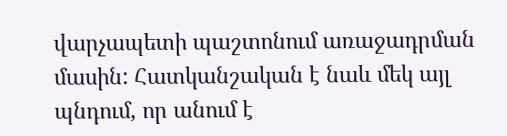վարչապետի պաշտոնում առաջադրման մասին: Հատկանշական է նաև մեկ այլ պնդում, որ անում է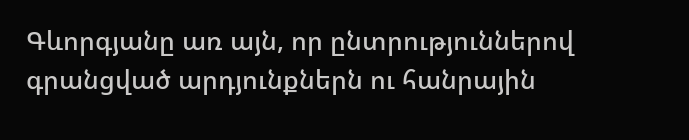Գևորգյանը առ այն, որ ընտրություններով գրանցված արդյունքներն ու հանրային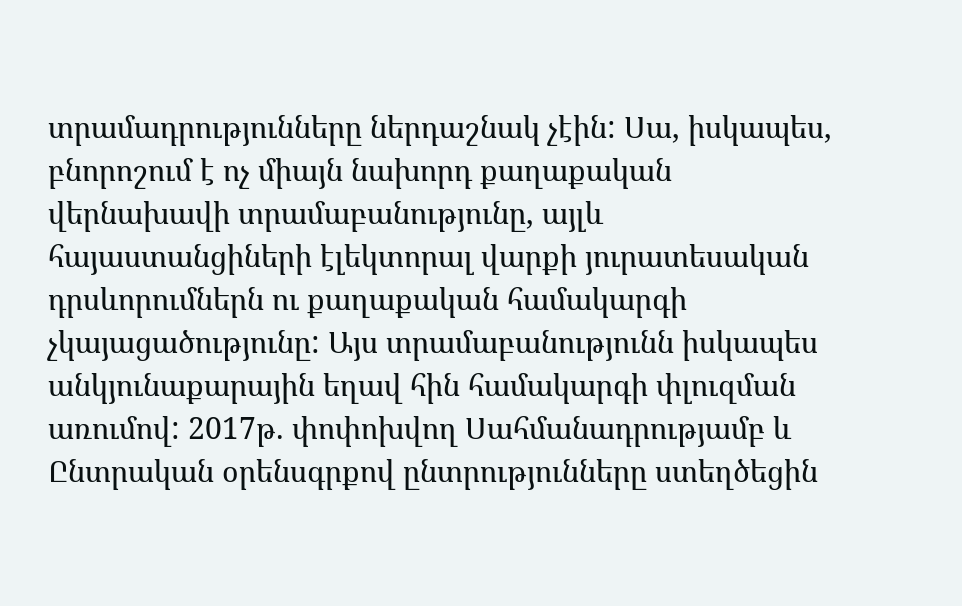տրամադրությունները ներդաշնակ չէին: Սա, իսկապես, բնորոշում է ոչ միայն նախորդ քաղաքական վերնախավի տրամաբանությունը, այլև հայաստանցիների էլեկտորալ վարքի յուրատեսական դրսևորումներն ու քաղաքական համակարգի չկայացածությունը: Այս տրամաբանությունն իսկապես անկյունաքարային եղավ հին համակարգի փլուզման առումով: 2017թ. փոփոխվող Սահմանադրությամբ և Ընտրական օրենսգրքով ընտրությունները ստեղծեցին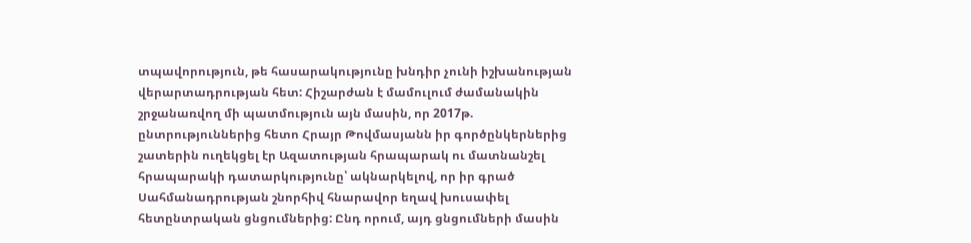տպավորություն, թե հասարակությունը խնդիր չունի իշխանության վերարտադրության հետ: Հիշարժան է մամուլում ժամանակին շրջանառվող մի պատմություն այն մասին, որ 2017թ. ընտրություններից հետո Հրայր Թովմասյանն իր գործընկերներից շատերին ուղեկցել էր Ազատության հրապարակ ու մատնանշել հրապարակի դատարկությունը՝ ակնարկելով, որ իր գրած Սահմանադրության շնորհիվ հնարավոր եղավ խուսափել հետընտրական ցնցումներից: Ընդ որում, այդ ցնցումների մասին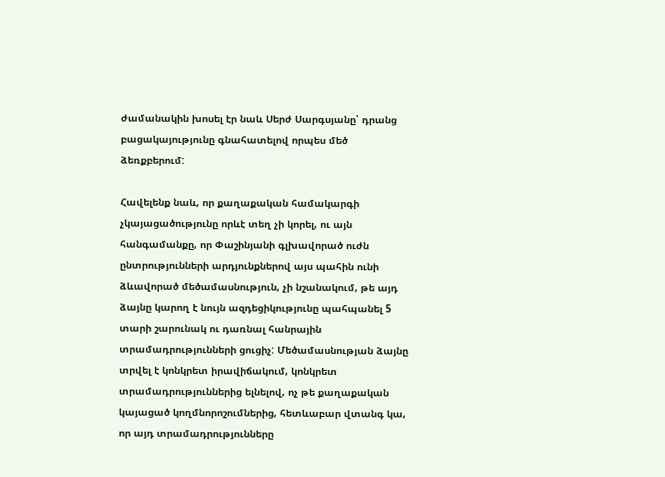ժամանակին խոսել էր նաև Սերժ Սարգսյանը՝ դրանց բացակայությունը գնահատելով որպես մեծ ձեռքբերում:

Հավելենք նաև, որ քաղաքական համակարգի չկայացածությունը որևէ տեղ չի կորել, ու այն հանգամանքը, որ Փաշինյանի գլխավորած ուժն ընտրությունների արդյունքներով այս պահին ունի ձևավորած մեծամասնություն, չի նշանակում, թե այդ ձայնը կարող է նույն ազդեցիկությունը պահպանել 5 տարի շարունակ ու դառնալ հանրային տրամադրությունների ցուցիչ: Մեծամասնության ձայնը տրվել է կոնկրետ իրավիճակում, կոնկրետ տրամադրություններից ելնելով, ոչ թե քաղաքական կայացած կողմնորոշումներից, հետևաբար վտանգ կա, որ այդ տրամադրությունները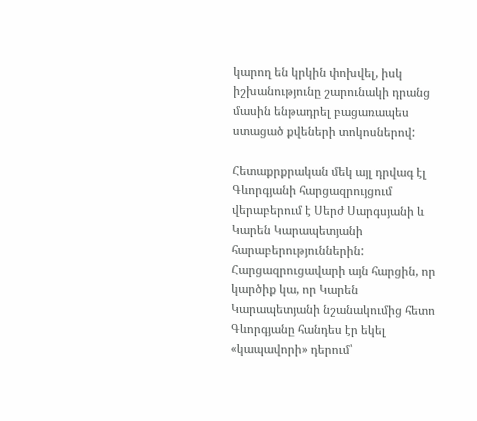կարող են կրկին փոխվել, իսկ իշխանությունը շարունակի դրանց մասին ենթադրել բացառապես ստացած քվեների տոկոսներով:

Հետաքրքրական մեկ այլ դրվագ էլ Գևորգյանի հարցազրույցում վերաբերում է Սերժ Սարգսյանի և Կարեն Կարապետյանի հարաբերություններին: Հարցազրուցավարի այն հարցին, որ կարծիք կա, որ Կարեն Կարապետյանի նշանակումից հետո Գևորգյանը հանդես էր եկել «կապավորի» դերում՝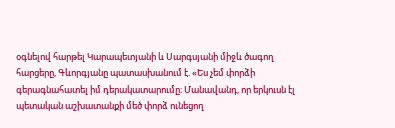օգնելով հարթել Կարապետյանի և Սարգսյանի միջև ծագող հարցերը, Գևորգյանը պատասխանում է. «Ես չեմ փորձի գերագնահատել իմ դերակատարումը։ Մանավանդ, որ երկուսն էլ պետական աշխատանքի մեծ փորձ ունեցող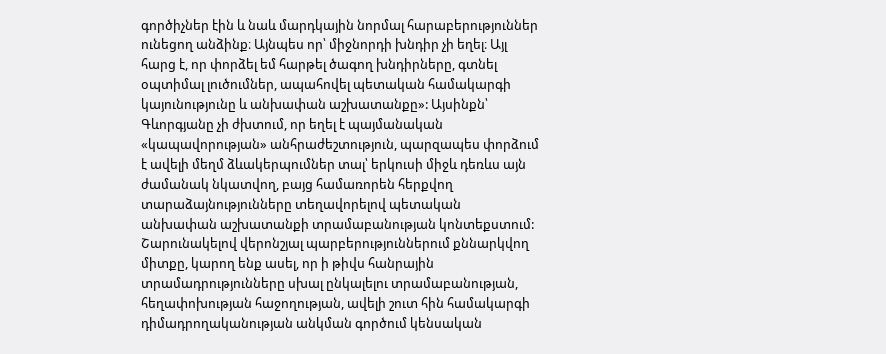գործիչներ էին և նաև մարդկային նորմալ հարաբերություններ ունեցող անձինք։ Այնպես որ՝ միջնորդի խնդիր չի եղել։ Այլ հարց է, որ փորձել եմ հարթել ծագող խնդիրները, գտնել օպտիմալ լուծումներ, ապահովել պետական համակարգի կայունությունը և անխափան աշխատանքը»: Այսինքն՝ Գևորգյանը չի ժխտում, որ եղել է պայմանական «կապավորության» անհրաժեշտություն, պարզապես փորձում է ավելի մեղմ ձևակերպումներ տալ՝ երկուսի միջև դեռևս այն ժամանակ նկատվող, բայց համառորեն հերքվող տարաձայնությունները տեղավորելով պետական անխափան աշխատանքի տրամաբանության կոնտեքստում: Շարունակելով վերոնշյալ պարբերություններում քննարկվող միտքը, կարող ենք ասել, որ ի թիվս հանրային տրամադրությունները սխալ ընկալելու տրամաբանության, հեղափոխության հաջողության, ավելի շուտ հին համակարգի դիմադրողականության անկման գործում կենսական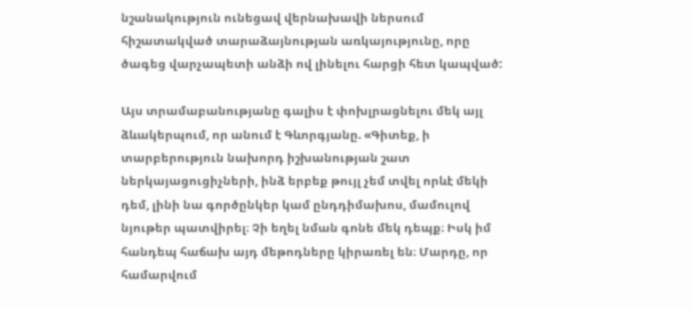նշանակություն ունեցավ վերնախավի ներսում հիշատակված տարաձայնության առկայությունը, որը ծագեց վարչապետի անձի ով լինելու հարցի հետ կապված:

Այս տրամաբանությանը գալիս է փոխլրացնելու մեկ այլ ձևակերպում, որ անում է Գևորգյանը. «Գիտեք, ի տարբերություն նախորդ իշխանության շատ ներկայացուցիչների, ինձ երբեք թույլ չեմ տվել որևէ մեկի դեմ, լինի նա գործընկեր կամ ընդդիմախոս, մամուլով նյութեր պատվիրել։ Չի եղել նման գոնե մեկ դեպք։ Իսկ իմ հանդեպ հաճախ այդ մեթոդները կիրառել են։ Մարդը, որ համարվում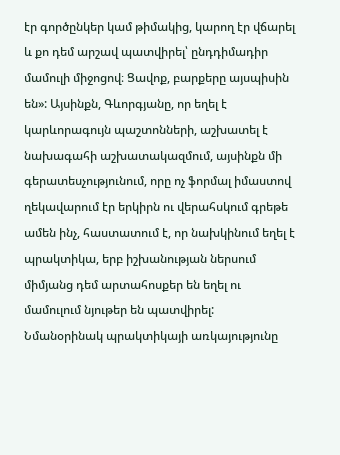էր գործընկեր կամ թիմակից, կարող էր վճարել և քո դեմ արշավ պատվիրել՝ ընդդիմադիր մամուլի միջոցով։ Ցավոք, բարքերը այսպիսին են»: Այսինքն, Գևորգյանը, որ եղել է կարևորագույն պաշտոնների, աշխատել է նախագահի աշխատակազմում, այսինքն մի գերատեսչությունում, որը ոչ ֆորմալ իմաստով ղեկավարում էր երկիրն ու վերահսկում գրեթե ամեն ինչ, հաստատում է, որ նախկինում եղել է պրակտիկա, երբ իշխանության ներսում միմյանց դեմ արտահոսքեր են եղել ու մամուլում նյութեր են պատվիրել: Նմանօրինակ պրակտիկայի առկայությունը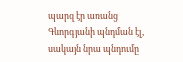պարզ էր առանց Գևորգյանի պնդման էլ, սակայն նրա պնդումը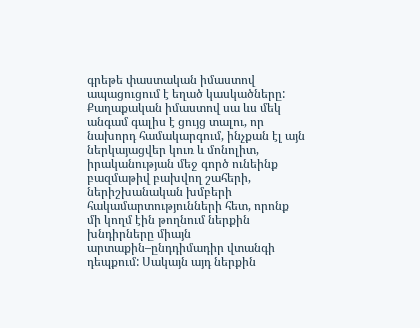գրեթե փաստական իմաստով ապացուցում է եղած կասկածները: Քաղաքական իմաստով սա ևս մեկ անգամ գալիս է ցույց տալու, որ նախորդ համակարգում, ինչքան էլ այն ներկայացվեր կուռ և մոնոլիտ, իրականության մեջ գործ ունեինք բազմաթիվ բախվող շահերի, ներիշխանական խմբերի հակամարտությունների հետ, որոնք մի կողմ էին թողնում ներքին խնդիրները միայն արտաքին–ընդդիմադիր վտանգի դեպքում: Սակայն այդ ներքին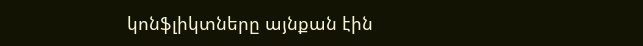կոնֆլիկտները այնքան էին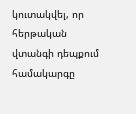կուտակվել, որ հերթական վտանգի դեպքում համակարգը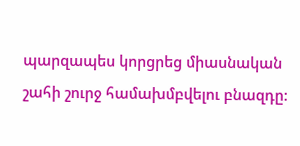պարզապես կորցրեց միասնական շահի շուրջ համախմբվելու բնազդը: